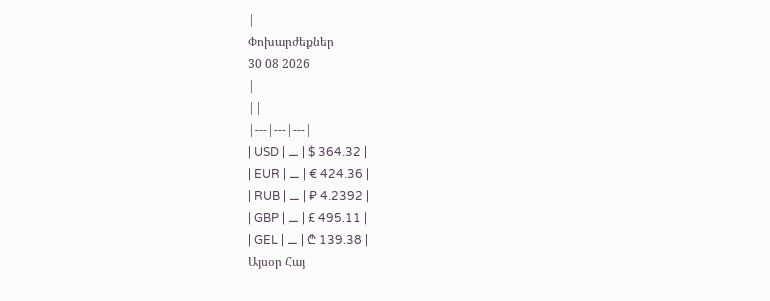|
Փոխարժեքներ
30 08 2026
|
||
|---|---|---|
| USD | ⚊ | $ 364.32 |
| EUR | ⚊ | € 424.36 |
| RUB | ⚊ | ₽ 4.2392 |
| GBP | ⚊ | £ 495.11 |
| GEL | ⚊ | ₾ 139.38 |
Այսօր Հայ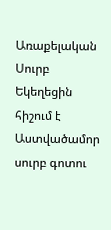Առաքելական Սուրբ Եկեղեցին հիշում է Աստվածամոր սուրբ գոտու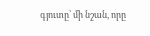գյուտը՝ մի նշան, որը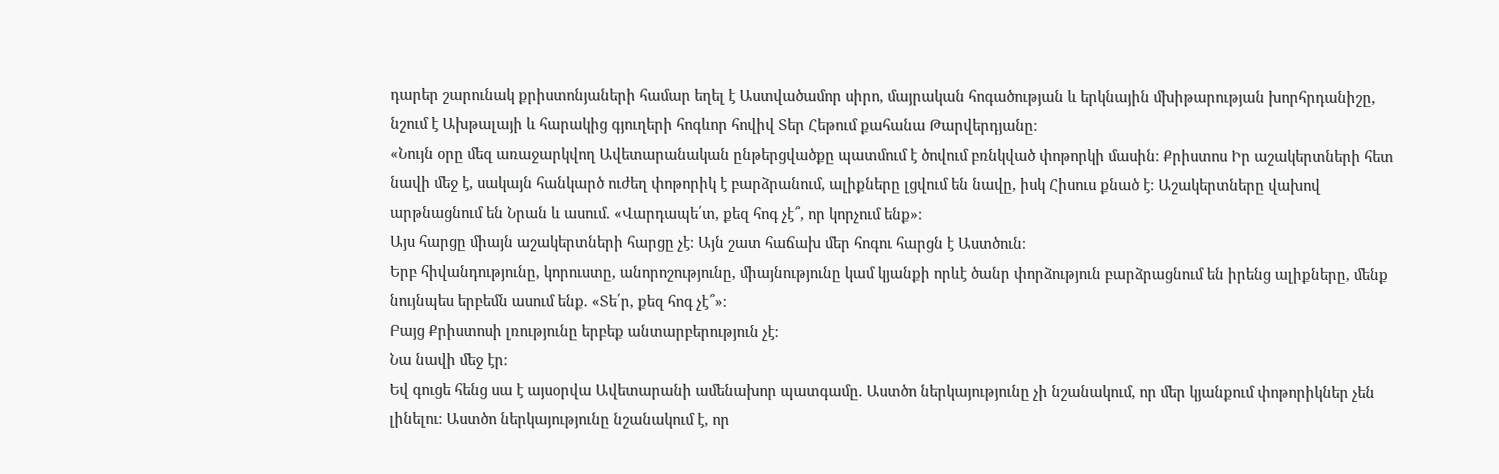դարեր շարունակ քրիստոնյաների համար եղել է Աստվածամոր սիրո, մայրական հոգածության և երկնային մխիթարության խորհրդանիշը, նշում է Ախթալայի և հարակից գյուղերի հոգևոր հովիվ Տեր Հեթում քահանա Թարվերդյանը։
«Նույն օրը մեզ առաջարկվող Ավետարանական ընթերցվածքը պատմում է ծովում բռնկված փոթորկի մասին։ Քրիստոս Իր աշակերտների հետ նավի մեջ է, սակայն հանկարծ ուժեղ փոթորիկ է բարձրանում, ալիքները լցվում են նավը, իսկ Հիսուս քնած է։ Աշակերտները վախով արթնացնում են Նրան և ասում. «Վարդապե՛տ, քեզ հոգ չէ՞, որ կորչում ենք»։
Այս հարցը միայն աշակերտների հարցը չէ։ Այն շատ հաճախ մեր հոգու հարցն է Աստծուն։
Երբ հիվանդությունը, կորուստը, անորոշությունը, միայնությունը կամ կյանքի որևէ ծանր փորձություն բարձրացնում են իրենց ալիքները, մենք նույնպես երբեմն ասում ենք. «Տե՛ր, քեզ հոգ չէ՞»։
Բայց Քրիստոսի լռությունը երբեք անտարբերություն չէ։
Նա նավի մեջ էր։
Եվ գուցե հենց սա է այսօրվա Ավետարանի ամենախոր պատգամը. Աստծո ներկայությունը չի նշանակում, որ մեր կյանքում փոթորիկներ չեն լինելու։ Աստծո ներկայությունը նշանակում է, որ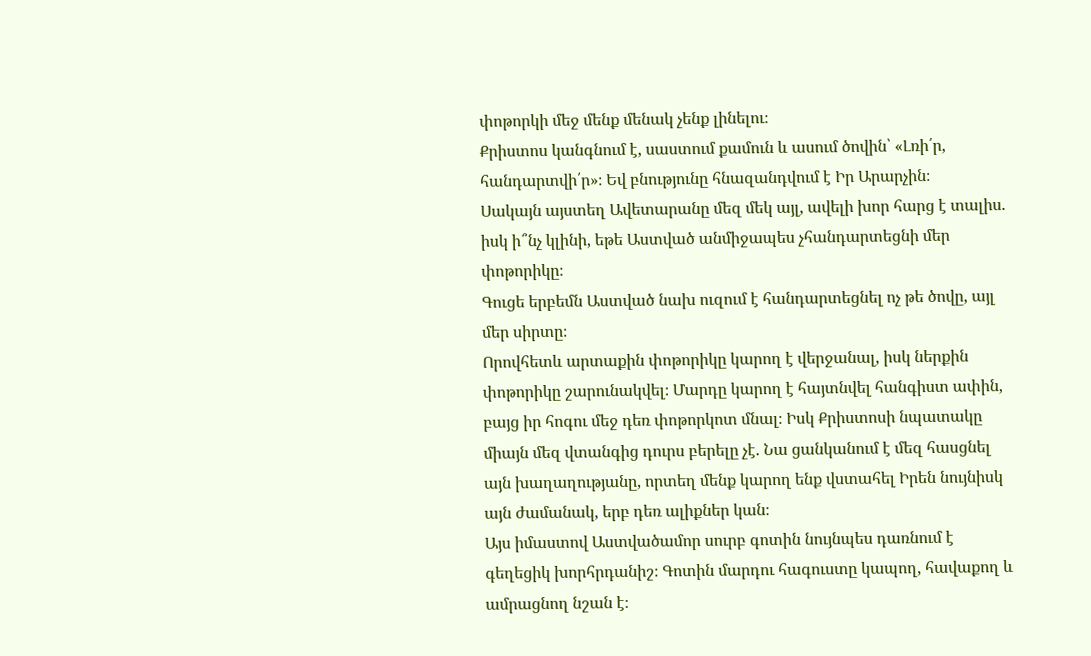փոթորկի մեջ մենք մենակ չենք լինելու։
Քրիստոս կանգնում է, սաստում քամուն և ասում ծովին՝ «Լռի՛ր, հանդարտվի՛ր»։ Եվ բնությունը հնազանդվում է Իր Արարչին։
Սակայն այստեղ Ավետարանը մեզ մեկ այլ, ավելի խոր հարց է տալիս. իսկ ի՞նչ կլինի, եթե Աստված անմիջապես չհանդարտեցնի մեր փոթորիկը։
Գուցե երբեմն Աստված նախ ուզում է հանդարտեցնել ոչ թե ծովը, այլ մեր սիրտը։
Որովհետև արտաքին փոթորիկը կարող է վերջանալ, իսկ ներքին փոթորիկը շարունակվել։ Մարդը կարող է հայտնվել հանգիստ ափին, բայց իր հոգու մեջ դեռ փոթորկոտ մնալ։ Իսկ Քրիստոսի նպատակը միայն մեզ վտանգից դուրս բերելը չէ. Նա ցանկանում է մեզ հասցնել այն խաղաղությանը, որտեղ մենք կարող ենք վստահել Իրեն նույնիսկ այն ժամանակ, երբ դեռ ալիքներ կան։
Այս իմաստով Աստվածամոր սուրբ գոտին նույնպես դառնում է գեղեցիկ խորհրդանիշ։ Գոտին մարդու հագուստը կապող, հավաքող և ամրացնող նշան է։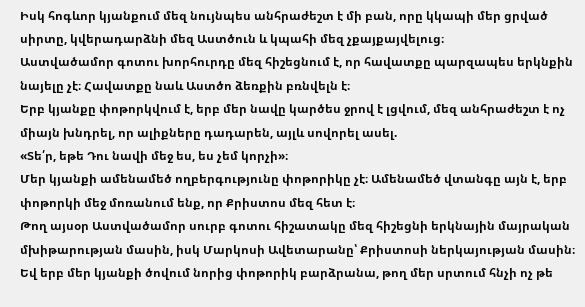Իսկ հոգևոր կյանքում մեզ նույնպես անհրաժեշտ է մի բան, որը կկապի մեր ցրված սիրտը, կվերադարձնի մեզ Աստծուն և կպահի մեզ չքայքայվելուց։
Աստվածամոր գոտու խորհուրդը մեզ հիշեցնում է, որ հավատքը պարզապես երկնքին նայելը չէ։ Հավատքը նաև Աստծո ձեռքին բռնվելն է։
Երբ կյանքը փոթորկվում է, երբ մեր նավը կարծես ջրով է լցվում, մեզ անհրաժեշտ է ոչ միայն խնդրել, որ ալիքները դադարեն, այլև սովորել ասել.
«Տե՛ր, եթե Դու նավի մեջ ես, ես չեմ կորչի»։
Մեր կյանքի ամենամեծ ողբերգությունը փոթորիկը չէ։ Ամենամեծ վտանգը այն է, երբ փոթորկի մեջ մոռանում ենք, որ Քրիստոս մեզ հետ է։
Թող այսօր Աստվածամոր սուրբ գոտու հիշատակը մեզ հիշեցնի երկնային մայրական մխիթարության մասին, իսկ Մարկոսի Ավետարանը՝ Քրիստոսի ներկայության մասին։
Եվ երբ մեր կյանքի ծովում նորից փոթորիկ բարձրանա, թող մեր սրտում հնչի ոչ թե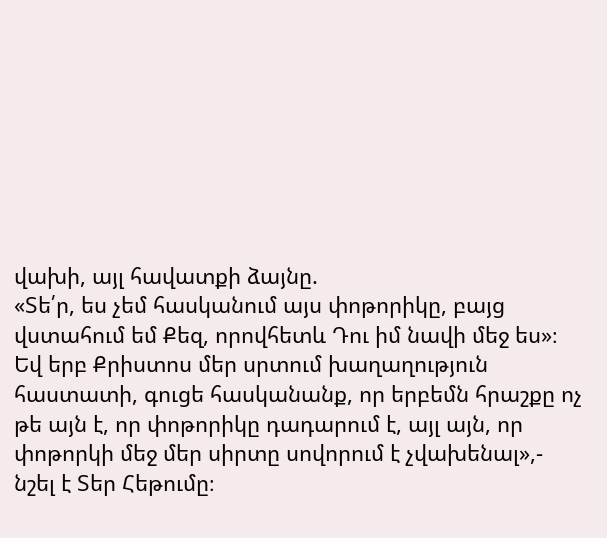վախի, այլ հավատքի ձայնը.
«Տե՛ր, ես չեմ հասկանում այս փոթորիկը, բայց վստահում եմ Քեզ, որովհետև Դու իմ նավի մեջ ես»։
Եվ երբ Քրիստոս մեր սրտում խաղաղություն հաստատի, գուցե հասկանանք, որ երբեմն հրաշքը ոչ թե այն է, որ փոթորիկը դադարում է, այլ այն, որ փոթորկի մեջ մեր սիրտը սովորում է չվախենալ»,- նշել է Տեր Հեթումը։